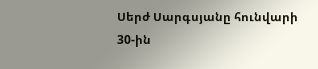Սերժ Սարգսյանը հունվարի 30-ին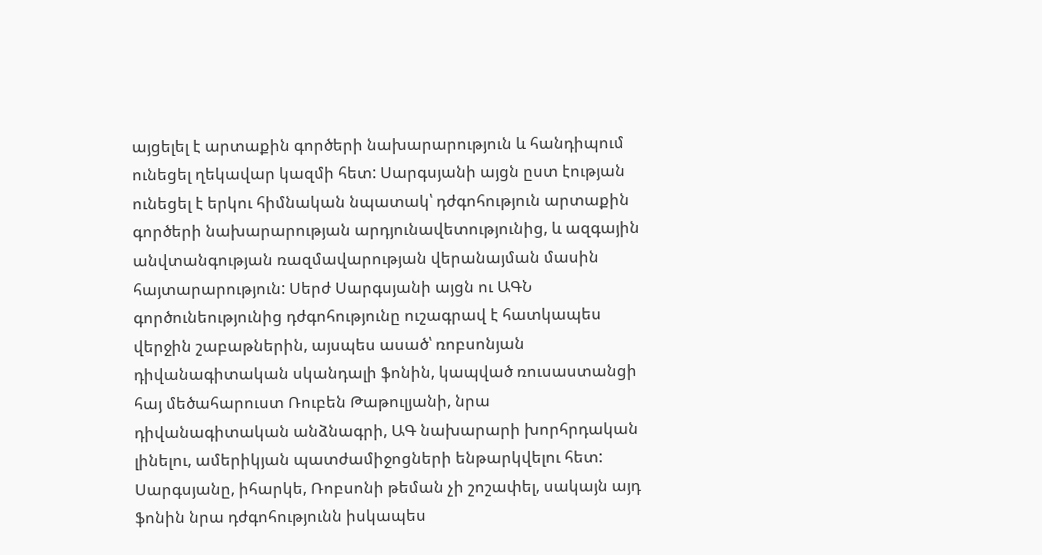այցելել է արտաքին գործերի նախարարություն և հանդիպում ունեցել ղեկավար կազմի հետ: Սարգսյանի այցն ըստ էության ունեցել է երկու հիմնական նպատակ՝ դժգոհություն արտաքին գործերի նախարարության արդյունավետությունից, և ազգային անվտանգության ռազմավարության վերանայման մասին հայտարարություն: Սերժ Սարգսյանի այցն ու ԱԳՆ գործունեությունից դժգոհությունը ուշագրավ է հատկապես վերջին շաբաթներին, այսպես ասած՝ ռոբսոնյան դիվանագիտական սկանդալի ֆոնին, կապված ռուսաստանցի հայ մեծահարուստ Ռուբեն Թաթուլյանի, նրա դիվանագիտական անձնագրի, ԱԳ նախարարի խորհրդական լինելու, ամերիկյան պատժամիջոցների ենթարկվելու հետ:
Սարգսյանը, իհարկե, Ռոբսոնի թեման չի շոշափել, սակայն այդ ֆոնին նրա դժգոհությունն իսկապես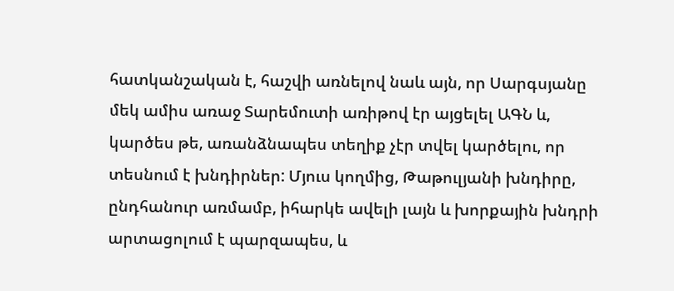հատկանշական է, հաշվի առնելով նաև այն, որ Սարգսյանը մեկ ամիս առաջ Տարեմուտի առիթով էր այցելել ԱԳՆ և, կարծես թե, առանձնապես տեղիք չէր տվել կարծելու, որ տեսնում է խնդիրներ: Մյուս կողմից, Թաթուլյանի խնդիրը, ընդհանուր առմամբ, իհարկե ավելի լայն և խորքային խնդրի արտացոլում է պարզապես, և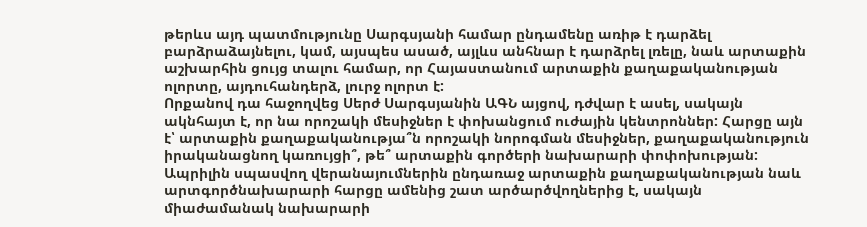թերևս այդ պատմությունը Սարգսյանի համար ընդամենը առիթ է դարձել բարձրաձայնելու, կամ, այսպես ասած, այլևս անհնար է դարձրել լռելը, նաև արտաքին աշխարհին ցույց տալու համար, որ Հայաստանում արտաքին քաղաքականության ոլորտը, այդուհանդերձ, լուրջ ոլորտ է:
Որքանով դա հաջողվեց Սերժ Սարգսյանին ԱԳՆ այցով, դժվար է ասել, սակայն ակնհայտ է, որ նա որոշակի մեսիջներ է փոխանցում ուժային կենտրոններ: Հարցը այն է՝ արտաքին քաղաքականությա՞ն որոշակի նորոգման մեսիջներ, քաղաքականություն իրականացնող կառույցի՞, թե՞ արտաքին գործերի նախարարի փոփոխության: Ապրիլին սպասվող վերանայումներին ընդառաջ արտաքին քաղաքականության նաև արտգործնախարարի հարցը ամենից շատ արծարծվողներից է, սակայն միաժամանակ նախարարի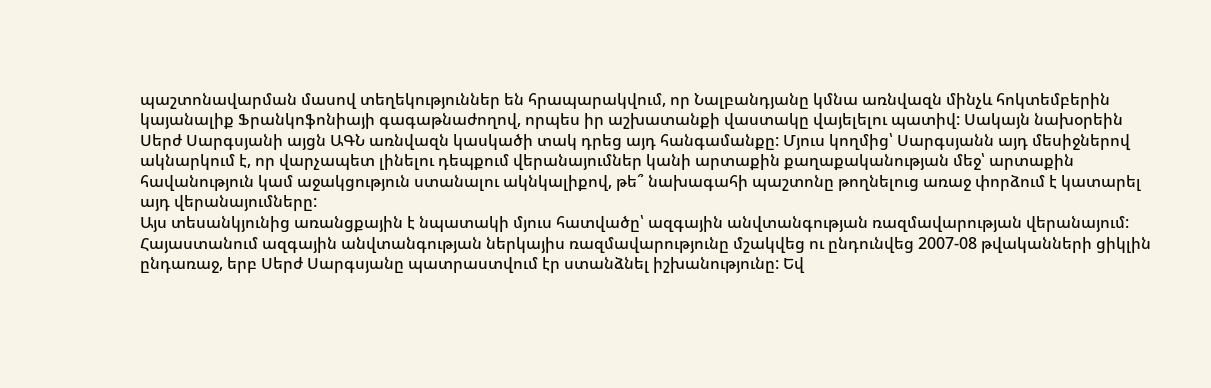պաշտոնավարման մասով տեղեկություններ են հրապարակվում, որ Նալբանդյանը կմնա առնվազն մինչև հոկտեմբերին կայանալիք Ֆրանկոֆոնիայի գագաթնաժողով, որպես իր աշխատանքի վաստակը վայելելու պատիվ: Սակայն նախօրեին Սերժ Սարգսյանի այցն ԱԳՆ առնվազն կասկածի տակ դրեց այդ հանգամանքը: Մյուս կողմից՝ Սարգսյանն այդ մեսիջներով ակնարկում է, որ վարչապետ լինելու դեպքում վերանայումներ կանի արտաքին քաղաքականության մեջ՝ արտաքին հավանություն կամ աջակցություն ստանալու ակնկալիքով, թե՞ նախագահի պաշտոնը թողնելուց առաջ փորձում է կատարել այդ վերանայումները:
Այս տեսանկյունից առանցքային է նպատակի մյուս հատվածը՝ ազգային անվտանգության ռազմավարության վերանայում: Հայաստանում ազգային անվտանգության ներկայիս ռազմավարությունը մշակվեց ու ընդունվեց 2007-08 թվականների ցիկլին ընդառաջ, երբ Սերժ Սարգսյանը պատրաստվում էր ստանձնել իշխանությունը: Եվ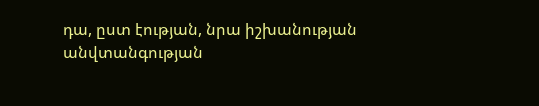դա, ըստ էության, նրա իշխանության անվտանգության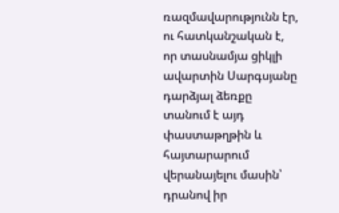ռազմավարությունն էր, ու հատկանշական է, որ տասնամյա ցիկլի ավարտին Սարգսյանը դարձյալ ձեռքը տանում է այդ փաստաթղթին և հայտարարում վերանայելու մասին՝ դրանով իր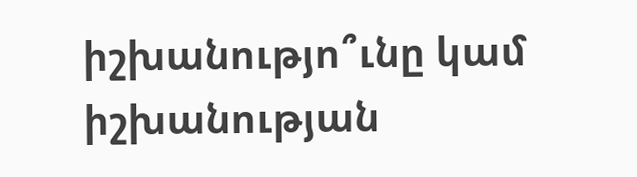իշխանությո՞ւնը կամ իշխանության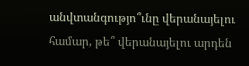անվտանգությո՞ւնը վերանայելու համար, թե՞ վերանայելու արդեն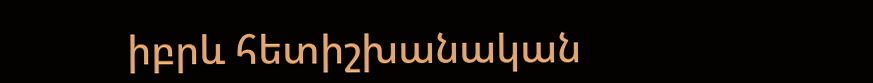իբրև հետիշխանական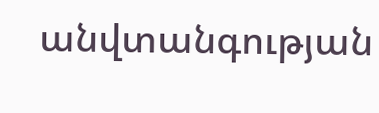անվտանգության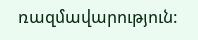ռազմավարություն: